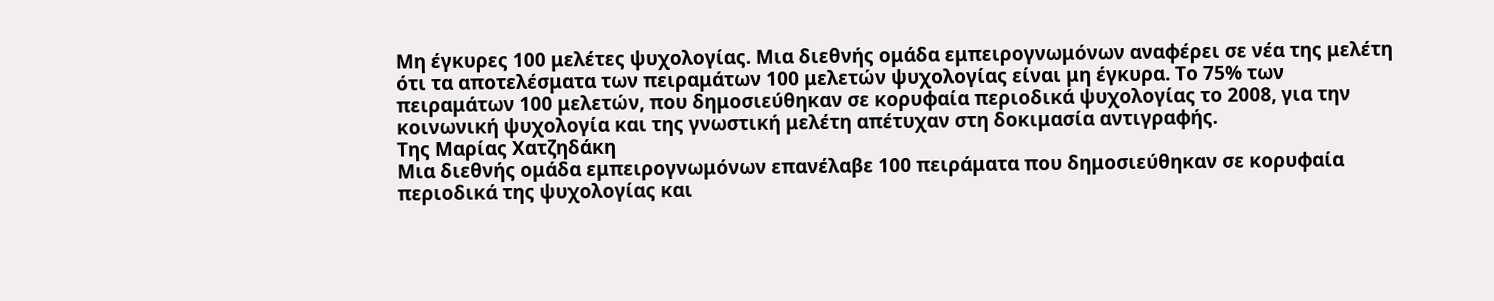Μη έγκυρες 100 μελέτες ψυχολογίας. Μια διεθνής ομάδα εμπειρογνωμόνων αναφέρει σε νέα της μελέτη ότι τα αποτελέσματα των πειραμάτων 100 μελετών ψυχολογίας είναι μη έγκυρα. Το 75% των πειραμάτων 100 μελετών, που δημοσιεύθηκαν σε κορυφαία περιοδικά ψυχολογίας το 2008, για την κοινωνική ψυχολογία και της γνωστική μελέτη απέτυχαν στη δοκιμασία αντιγραφής.
Της Μαρίας Χατζηδάκη
Μια διεθνής ομάδα εμπειρογνωμόνων επανέλαβε 100 πειράματα που δημοσιεύθηκαν σε κορυφαία περιοδικά της ψυχολογίας και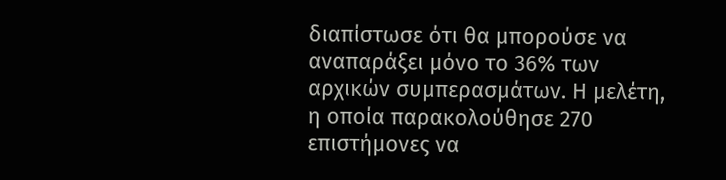διαπίστωσε ότι θα μπορούσε να αναπαράξει μόνο το 36% των αρχικών συμπερασμάτων. Η μελέτη, η οποία παρακολούθησε 270 επιστήμονες να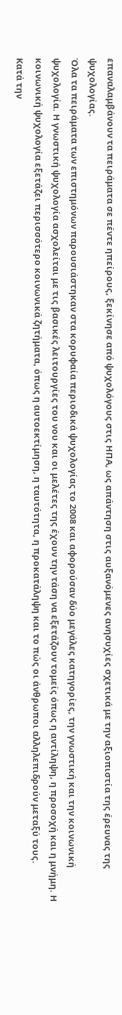επαναλαμβάνουν τα πειράματα σε πέντε ηπείρους, ξεκίνησε από ψυχολόγους στις ΗΠΑ, ως απάντηση στις αυξανόμενες ανησυχίες σχετικά με την αξιοπιστία της έρευνας της ψυχολογίας.
Όλα τα πειράματα των επιστημόνων παρουσιάστηκαν στα κορυφαία περιοδικά ψυχολογίας το 2008 και αφορούσαν δύο μεγάλες κατηγορίες, την γνωστική και την κοινωνική ψυχολογία. Η γνωστική ψυχολογία ασχολείται με τις βασικές λειτουργίες του νου και οι μελέτες της έχουν την τάση να εξετάζουν τομείς όπως η αντίληψη, η προσοχή και η μνήμη. Η κοινωνική ψυχολογία εξετάζει περισσότερο κοινωνικά ζητήματα, όπως η αυτοεκτίμηση, η ταυτότητα, η προκατάληψη και το πώς οι άνθρωποι αλληλεπιδρούν μεταξύ τους.
Κατά την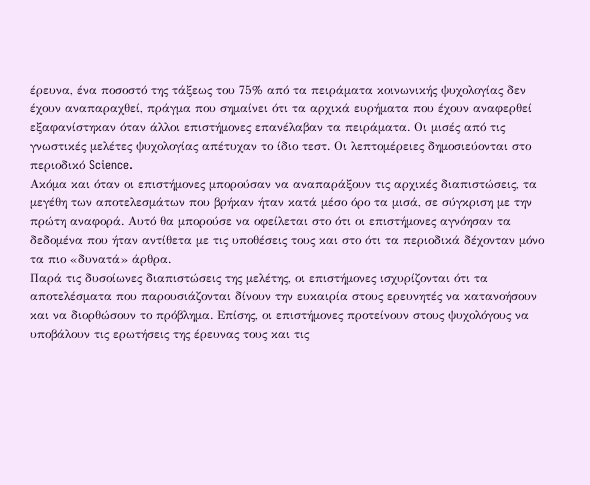έρευνα, ένα ποσοστό της τάξεως του 75% από τα πειράματα κοινωνικής ψυχολογίας δεν έχουν αναπαραχθεί, πράγμα που σημαίνει ότι τα αρχικά ευρήματα που έχουν αναφερθεί εξαφανίστηκαν όταν άλλοι επιστήμονες επανέλαβαν τα πειράματα. Οι μισές από τις γνωστικές μελέτες ψυχολογίας απέτυχαν το ίδιο τεστ. Οι λεπτομέρειες δημοσιεύονται στο περιοδικό Science.
Ακόμα και όταν οι επιστήμονες μπορούσαν να αναπαράξουν τις αρχικές διαπιστώσεις, τα μεγέθη των αποτελεσμάτων που βρήκαν ήταν κατά μέσο όρο τα μισά, σε σύγκριση με την πρώτη αναφορά. Αυτό θα μπορούσε να οφείλεται στο ότι οι επιστήμονες αγνόησαν τα δεδομένα που ήταν αντίθετα με τις υποθέσεις τους και στο ότι τα περιοδικά δέχονταν μόνο τα πιο «δυνατά» άρθρα.
Παρά τις δυσοίωνες διαπιστώσεις της μελέτης, οι επιστήμονες ισχυρίζονται ότι τα αποτελέσματα που παρουσιάζονται δίνουν την ευκαιρία στους ερευνητές να κατανοήσουν και να διορθώσουν το πρόβλημα. Επίσης, οι επιστήμονες προτείνουν στους ψυχολόγους να υποβάλουν τις ερωτήσεις της έρευνας τους και τις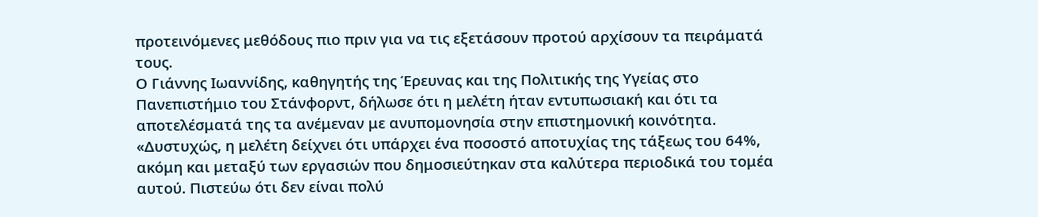προτεινόμενες μεθόδους πιο πριν για να τις εξετάσουν προτού αρχίσουν τα πειράματά τους.
Ο Γιάννης Ιωαννίδης, καθηγητής της Έρευνας και της Πολιτικής της Υγείας στο Πανεπιστήμιο του Στάνφορντ, δήλωσε ότι η μελέτη ήταν εντυπωσιακή και ότι τα αποτελέσματά της τα ανέμεναν με ανυπομονησία στην επιστημονική κοινότητα. «Δυστυχώς, η μελέτη δείχνει ότι υπάρχει ένα ποσοστό αποτυχίας της τάξεως του 64%, ακόμη και μεταξύ των εργασιών που δημοσιεύτηκαν στα καλύτερα περιοδικά του τομέα αυτού. Πιστεύω ότι δεν είναι πολύ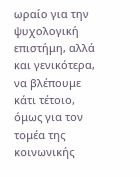ωραίο για την ψυχολογική επιστήμη, αλλά και γενικότερα, να βλέπουμε κάτι τέτοιο, όμως για τον τομέα της κοινωνικής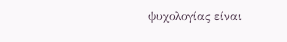ψυχολογίας είναι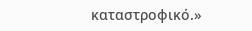καταστροφικό.»